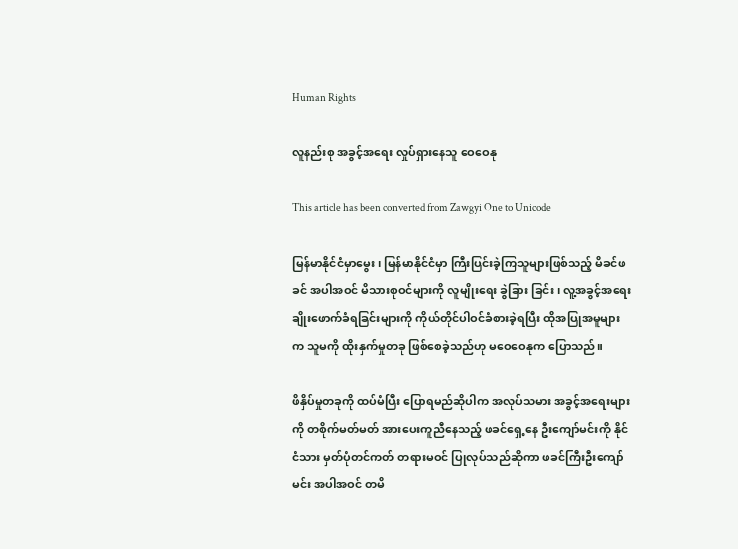Human Rights

လူနည်းစု အခွင့်အရေး လှုပ်ရှားနေသူ ဝေဝေနု

This article has been converted from Zawgyi One to Unicode

မြန်မာနိုင်ငံမှာမွေး၊ မြန်မာနိုင်ငံမှာ ကြီးပြင်းခဲ့ကြသူများဖြစ်သည့် မိခင်ဖခင် အပါအဝင် မိသားစုဝင်များကို လူမျိုးရေး ခွဲခြား ခြင်း၊ လူ့အခွင့်အရေး ချိုးဖောက်ခံရခြင်းများကို ကိုယ်တိုင်ပါဝင်ခံစားခဲ့ရပြီး ထိုအပြုအမူများက သူမကို ထိုးနှက်မှုတခု ဖြစ်စေခဲ့သည်ဟု မဝေဝေနုက ပြောသည်။

ဖိနှိပ်မှုတခုကို ထပ်မံပြီး ပြောရမည်ဆိုပါက အလုပ်သမား အခွင့်အရေးများကို တစိုက်မတ်မတ် အားပေးကူညီနေသည့် ဖခင်ရှေ့နေ ဦးကျော်မင်းကို နိုင်ငံသား မှတ်ပုံတင်ကတ် တရားမဝင် ပြုလုပ်သည်ဆိုကာ ဖခင်ကြီးဦးကျော်မင်း အပါအဝင် တမိ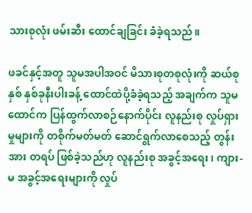သားစုလုံး ဖမ်းဆီး ထောင်ချခြင်း ခံခဲ့ရသည်။

ဖခင်နှင့်အတူ သူမအပါအဝင် မိသားစုတစုလုံးကို ဆယ်စုနှစ် နှစ်ခုနီးပါးခန့် ထောင်ထဲပို့ခံခဲ့ရသည့် အချက်က သူမ ထောင်က ပြန်ထွက်လာစဉ်နောက်ပိုင်း လူနည်းစု လှုပ်ရှားမှုများကို တစိုက်မတ်မတ် ဆောင်ရွက်လာစေသည့် တွန်းအား တရပ် ဖြစ်ခဲ့သည်ဟု လူနည်းစု အခွင့်အရေး၊ ကျား- မ အခွင့်အရေးများကို လှုပ်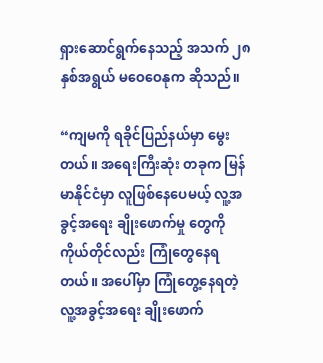ရှားဆောင်ရွက်နေသည့် အသက် ၂၈ နှစ်အရွယ် မဝေဝေနုက ဆိုသည်။

“ကျမကို ရခိုင်ပြည်နယ်မှာ မွေးတယ်။ အရေးကြီးဆုံး တခုက မြန်မာနိုင်ငံမှာ လူဖြစ်နေပေမယ့် လူ့အခွင့်အရေး ချိုးဖောက်မှု တွေကို ကိုယ်တိုင်လည်း ကြုံတွေနေရတယ်။ အပေါ်မှာ ကြုံတွေ့နေရတဲ့ လူ့အခွင့်အရေး ချိုးဖောက်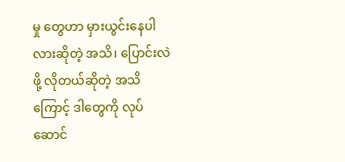မှု တွေဟာ မှားယွင်းနေပါလားဆိုတဲ့ အသိ၊ ပြောင်းလဲဖို့ လိုတယ်ဆိုတဲ့ အသိကြောင့် ဒါတွေကို လုပ်ဆောင်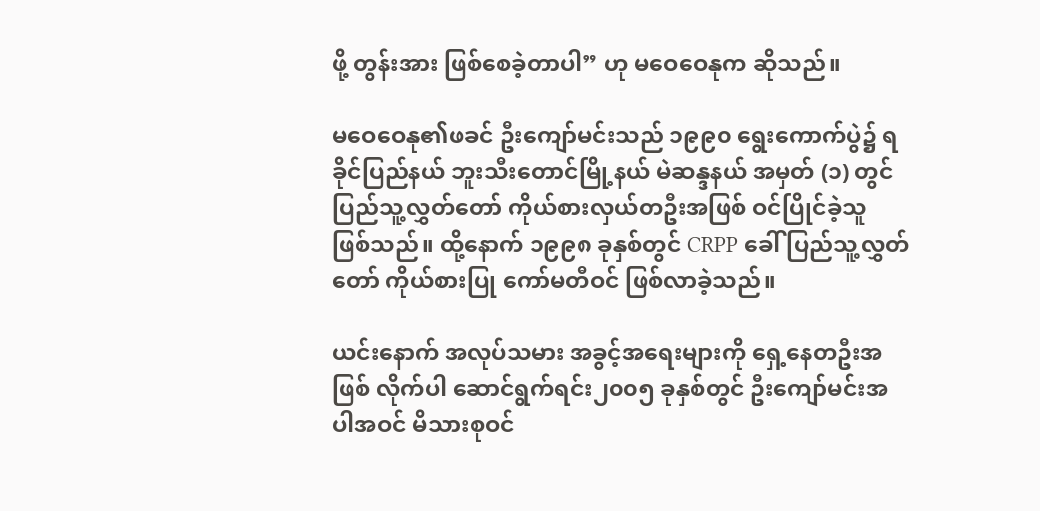ဖို့ တွန်းအား ဖြစ်စေခဲ့တာပါ” ဟု မဝေဝေနုက ဆိုသည်။

မဝေဝေနု၏ဖခင် ဦးကျော်မင်းသည် ၁၉၉၀ ရွေးကောက်ပွဲ၌ ရခိုင်ပြည်နယ် ဘူးသီးတောင်မြို့နယ် မဲဆန္ဒနယ် အမှတ် (၁) တွင် ပြည်သူ့လွှတ်တော် ကိုယ်စားလှယ်တဦးအဖြစ် ဝင်ပြိုင်ခဲ့သူ ဖြစ်သည်။ ထို့နောက် ၁၉၉၈ ခုနှစ်တွင် CRPP ခေါ် ပြည်သူ့လွှတ်တော် ကိုယ်စားပြု ကော်မတီဝင် ဖြစ်လာခဲ့သည်။

ယင်းနောက် အလုပ်သမား အခွင့်အရေးများကို ရှေ့နေတဦးအဖြစ် လိုက်ပါ ဆောင်ရွက်ရင်း၂၀၀၅ ခုနှစ်တွင် ဦးကျော်မင်းအပါအဝင် မိသားစုဝင်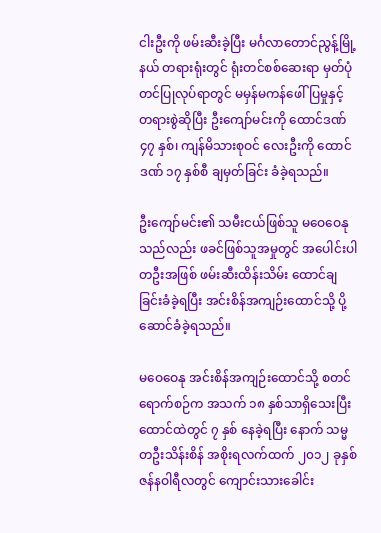ငါးဦးကို ဖမ်းဆီးခဲ့ပြီး မင်္ဂလာတောင်ညွန့်မြို့နယ် တရားရုံးတွင် ရုံးတင်စစ်ဆေးရာ မှတ်ပုံတင်ပြုလုပ်ရာတွင် မမှန်မကန်ဖေါ်ပြမှုနှင့် တရားစွဲဆိုပြီး ဦးကျော်မင်းကို ထောင်ဒဏ် ၄၇ နှစ်၊ ကျန်မိသားစုဝင် လေးဦးကို ထောင်ဒဏ် ၁၇ နှစ်စီ ချမှတ်ခြင်း ခံခဲ့ရသည်။

ဦးကျော်မင်း၏ သမီးငယ်ဖြစ်သူ မဝေဝေနုသည်လည်း ဖခင်ဖြစ်သူအမှုတွင် အပေါင်းပါတဦးအဖြစ် ဖမ်းဆီးထိန်းသိမ်း ထောင်ချခြင်းခံခဲ့ရပြီး အင်းစိန်အကျဉ်းထောင်သို့ ပို့ဆောင်ခံခဲ့ရသည်။

မဝေဝေနု အင်းစိန်အကျဉ်းထောင်သို့ စတင်ရောက်စဉ်က အသက် ၁၈ နှစ်သာရှိသေးပြီး ထောင်ထဲတွင် ၇ နှစ် နေခဲ့ရပြီး နောက် သမ္မတဦးသိန်းစိန် အစိုးရလက်ထက် ၂၀၁၂ ခုနှစ် ဇန်နဝါရီလတွင် ကျောင်းသားခေါင်း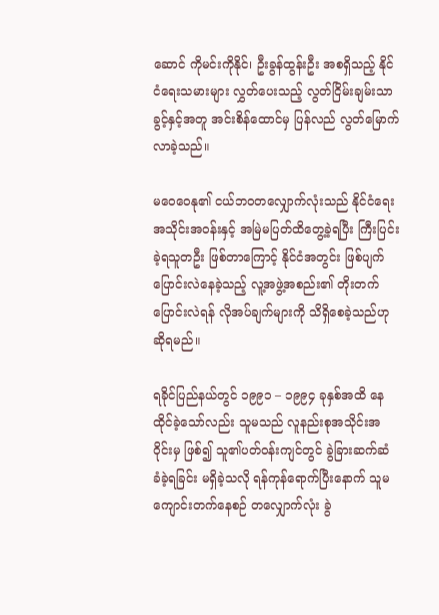ဆောင် ကိုမင်းကိုနိုင်၊ ဦးခွန်ထွန်းဦး အစရှိသည့် နိုင်ငံရေးသမားများ လွှတ်ပေးသည့် လွတ်ငြိမ်းချမ်းသာခွင့်နှင့်အတူ အင်းစိန်ထောင်မှ ပြန်လည် လွတ်မြောက်လာခဲ့သည်။

မဝေဝေနု၏ ငယ်ဘဝတလျှောက်လုံးသည် နိုင်ငံရေး အသိုင်းအဝန်းနှင့် အမြဲမပြတ်ထိတွေ့ခဲ့ရပြီး ကြီးပြင်းခဲ့ရသူတဦး ဖြစ်တာကြောင့် နိုင်ငံအတွင်း ဖြစ်ပျက်ပြောင်းလဲနေခဲ့သည့် လူ့အဖွဲ့အစည်း၏ တိုးတက်ပြောင်းလဲရန် လိုအပ်ချက်များကို သိရှိစေခဲ့သည်ဟု ဆိုရမည်။

ရခိုင်ပြည်နယ်တွင် ၁၉၉၁ – ၁၉၉၄ ခုနှစ်အထိ နေထိုင်ခဲ့သော်လည်း သူမသည် လူနည်းစုအသိုင်းအဝိုင်းမှ ဖြစ်၍ သူ၏ပတ်ဝန်းကျင်တွင် ခွဲခြားဆက်ဆံ ခံခဲ့ရခြင်း မရှိခဲ့သလို ရန်ကုန်ရောက်ပြီးနောက် သူမကျောင်းတက်နေစဉ် တလျှောက်လုံး ခွဲ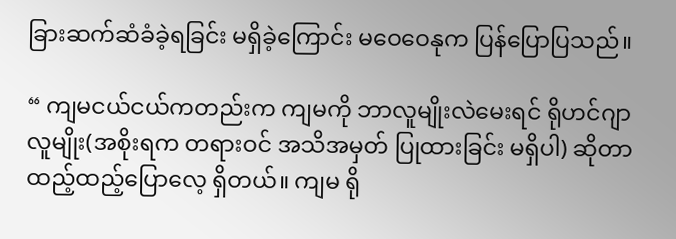ခြားဆက်ဆံခံခဲ့ရခြင်း မရှိခဲ့ကြောင်း မဝေဝေနုက ပြန်ပြောပြသည်။

“ ကျမငယ်ငယ်ကတည်းက ကျမကို ဘာလူမျိုးလဲမေးရင် ရိုဟင်ဂျာလူမျိုး(အစိုးရက တရားဝင် အသိအမှတ် ပြုထားခြင်း မရှိပါ) ဆိုတာ ထည့်ထည့်ပြောလေ့ ရှိတယ်။ ကျမ ရို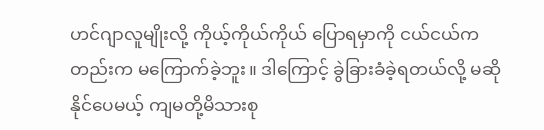ဟင်ဂျာလူမျိုးလို့ ကိုယ့်ကိုယ်ကိုယ် ပြောရမှာကို ငယ်ငယ်ကတည်းက မကြောက်ခဲ့ဘူး။ ဒါကြောင့် ခွဲခြားခံခဲ့ရတယ်လို့ မဆိုနိုင်ပေမယ့် ကျမတို့မိသားစု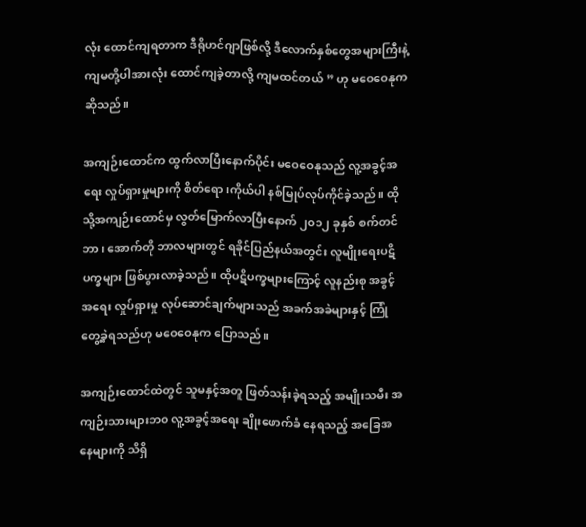လုံး ထောင်ကျရတာက ဒီရိုဟင်ဂျာဖြစ်လို့ ဒီလောက်နှစ်တွေအများကြီးနဲ့ ကျမတို့ပါအားလုံး ထောင်ကျခဲ့တာလို့ ကျမထင်တယ် ” ဟု မဝေဝေနုက ဆိုသည်။

အကျဉ်းထောင်က ထွက်လာပြီးနောက်ပိုင်း မဝေဝေနုသည် လူ့အခွင့်အရေး လှုပ်ရှားမှုများကို စိတ်ရော၊ကိုယ်ပါ နစ်မြုပ်လုပ်ကိုင်ခဲ့သည်။ ထိုသို့အကျဉ်းထောင်မှ လွတ်မြောက်လာပြီးနောက် ၂၀၁၂ ခုနှစ် စက်တင်ဘာ၊ အောက်တို ဘာလများတွင် ရခိုင်ပြည်နယ်အတွင်း လူမျိုးရေးပဋိပက္ခများ ဖြစ်ပွားလာခဲ့သည်။ ထိုပဋိပက္ခများကြောင့် လူနည်းစု အခွင့်အရေး လှုပ်ရှားမှု လုပ်ဆောင်ချက်များသည် အခက်အခဲများနှင့် ကြုံတွေ့ခဲ့ရသည်ဟု မဝေဝေနုက ပြောသည်။

အကျဉ်းထောင်ထဲတွင် သူမနှင့်အတူ ဖြတ်သန်းခဲ့ရသည့် အမျိုးသမီး အကျဉ်းသားများဘ၀ လူ့အခွင့်အရေး ချိုးဖောက်ခံ နေရသည့် အခြေအနေများကို သိရှိ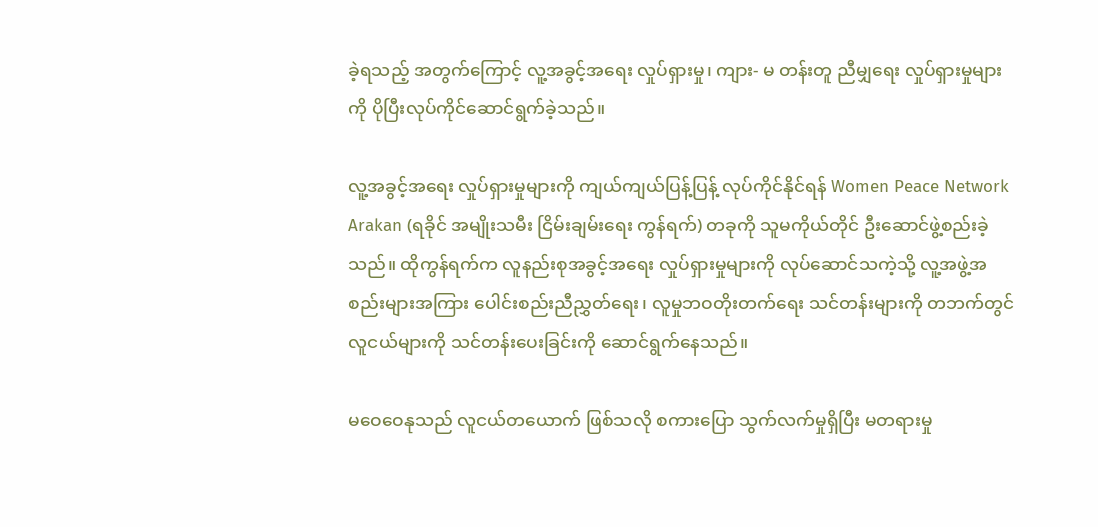ခဲ့ရသည့် အတွက်ကြောင့် လူ့အခွင့်အရေး လှုပ်ရှားမှု၊ ကျား- မ တန်းတူ ညီမျှရေး လှုပ်ရှားမှုများကို ပိုပြီးလုပ်ကိုင်ဆောင်ရွက်ခဲ့သည်။

လူ့အခွင့်အရေး လှုပ်ရှားမှုများကို ကျယ်ကျယ်ပြန့်ပြန့် လုပ်ကိုင်နိုင်ရန် Women Peace Network Arakan (ရခိုင် အမျိုးသမီး ငြိမ်းချမ်းရေး ကွန်ရက်) တခုကို သူမကိုယ်တိုင် ဦးဆောင်ဖွဲ့စည်းခဲ့သည်။ ထိုကွန်ရက်က လူနည်းစုအခွင့်အရေး လှုပ်ရှားမှုများကို လုပ်ဆောင်သကဲ့သို့ လူ့အဖွဲ့အစည်းများအကြား ပေါင်းစည်းညီညွှတ်ရေး၊ လူမှုဘဝတိုးတက်ရေး သင်တန်းများကို တဘက်တွင် လူငယ်များကို သင်တန်းပေးခြင်းကို ဆောင်ရွက်နေသည်။

မဝေဝေနုသည် လူငယ်တယောက် ဖြစ်သလို စကားပြော သွက်လက်မှုရှိပြီး မတရားမှု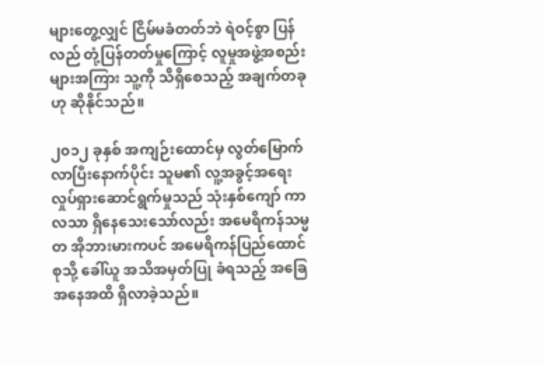များတွေ့လျှင် ငြိမ်မခံတတ်ဘဲ ရဲဝင့်စွာ ပြန်လည် တုံ့ပြန်တတ်မှုကြောင့် လူမှုအဖွဲ့အစည်းများအကြား သူ့ကို သိရှိစေသည့် အချက်တခုဟု ဆိုနိုင်သည်။

၂၀၁၂ ခုနှစ် အကျဉ်းထောင်မှ လွတ်မြောက်လာပြီးနောက်ပိုင်း သူမ၏ လူ့အခွင့်အရေး လှုပ်ရှားဆောင်ရွက်မှုသည် သုံးနှစ်ကျော် ကာလသာ ရှိနေသေးသော်လည်း အမေရိကန်သမ္မတ အိုဘားမားကပင် အမေရိကန်ပြည်ထောင်စုသို့ ခေါ်ယူ အသိအမှတ်ပြု ခံရသည့် အခြေအနေအထိ ရှိလာခဲ့သည်။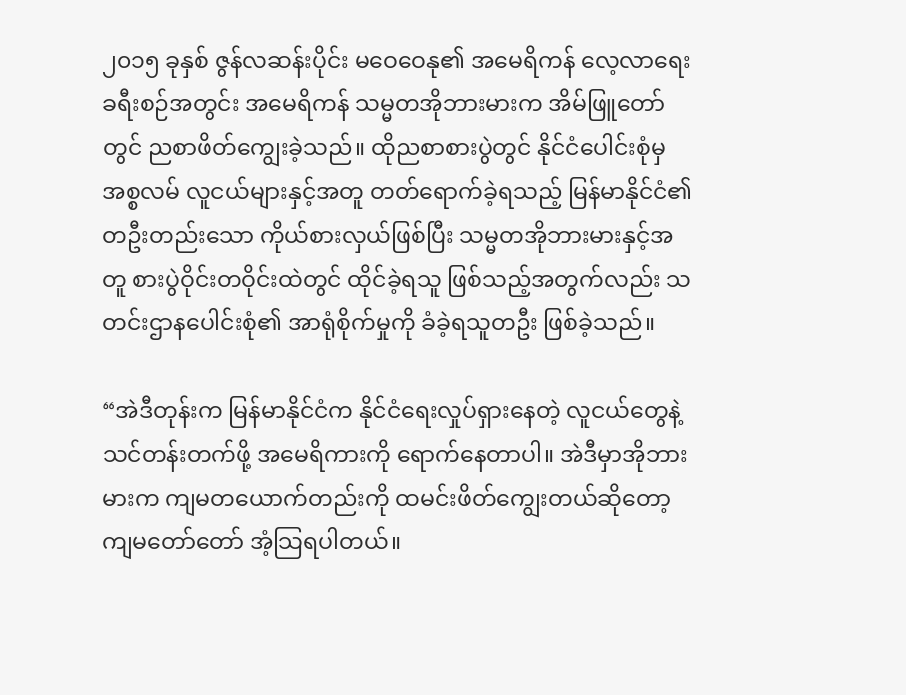၂၀၁၅ ခုနှစ် ဇွန်လဆန်းပိုင်း မဝေဝေနု၏ အမေရိကန် လေ့လာရေး ခရီးစဉ်အတွင်း အမေရိကန် သမ္မတအိုဘားမားက အိမ်ဖြူတော်တွင် ညစာဖိတ်ကျွေးခဲ့သည်။ ထိုညစာစားပွဲတွင် နိုင်ငံပေါင်းစုံမှ အစ္စလမ် လူငယ်များနှင့်အတူ တတ်ရောက်ခဲ့ရသည့် မြန်မာနိုင်ငံ၏ တဦးတည်းသော ကိုယ်စားလှယ်ဖြစ်ပြီး သမ္မတအိုဘားမားနှင့်အတူ စားပွဲဝိုင်းတဝိုင်းထဲတွင် ထိုင်ခဲ့ရသူ ဖြစ်သည့်အတွက်လည်း သတင်းဌာနပေါင်းစုံ၏ အာရုံစိုက်မှုကို ခံခဲ့ရသူတဦး ဖြစ်ခဲ့သည်။

“အဲဒီတုန်းက မြန်မာနိုင်ငံက နိုင်ငံရေးလှုပ်ရှားနေတဲ့ လူငယ်တွေနဲ့ သင်တန်းတက်ဖို့ အမေရိကားကို ရောက်နေတာပါ။ အဲဒီမှာအိုဘားမားက ကျမတယောက်တည်းကို ထမင်းဖိတ်ကျွေးတယ်ဆိုတော့ ကျမတော်တော် အံ့သြရပါတယ်။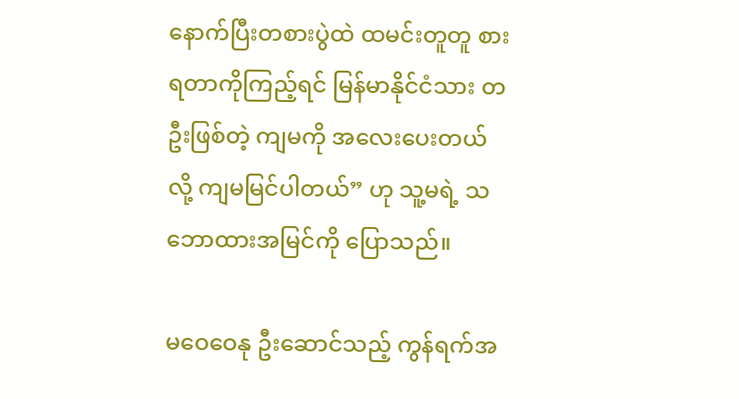နောက်ပြီးတစားပွဲထဲ ထမင်းတူတူ စားရတာကိုကြည့်ရင် မြန်မာနိုင်ငံသား တဦးဖြစ်တဲ့ ကျမကို အလေးပေးတယ်လို့ ကျမမြင်ပါတယ်” ဟု သူ့မရဲ့ သဘောထားအမြင်ကို ပြောသည်။

မဝေဝေနု ဦးဆောင်သည့် ကွန်ရက်အ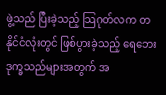ဖွဲ့သည် ပြီးခဲ့သည့် သြဂုတ်လက တနိုင်ငံလုံးတွင် ဖြစ်ပွားခဲ့သည့် ရေဘေးဒုက္ခသည်များအတွက် အ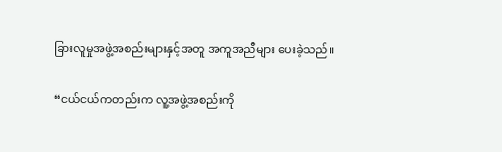ခြားလူမှုအဖွဲ့အစည်းများနှင့်အတူ အကူအညီများ ပေးခဲ့သည်။

“ငယ်ငယ်ကတည်းက လူ့အဖွဲ့အစည်းကို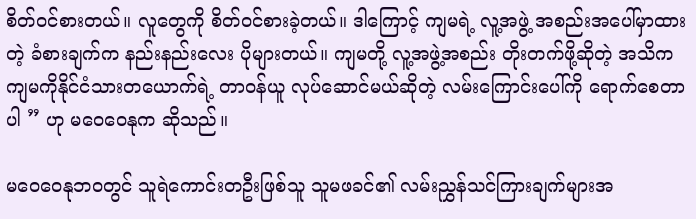စိတ်ဝင်စားတယ်။ လူတွေကို စိတ်ဝင်စားခဲ့တယ်။ ဒါကြောင့် ကျမရဲ့ လူ့အဖွဲ့ အစည်းအပေါ်မှာထားတဲ့ ခံစားချက်က နည်းနည်းလေး ပိုများတယ်။ ကျမတို့ လူ့အဖွဲ့အစည်း တိုးတက်ဖို့ဆိုတဲ့ အသိက ကျမကိုနိုင်ငံသားတယောက်ရဲ့ တာဝန်ယူ လုပ်ဆောင်မယ်ဆိုတဲ့ လမ်းကြောင်းပေါ်ကို ရောက်စေတာပါ ” ဟု မဝေဝေနုက ဆိုသည်။

မဝေဝေနုဘဝတွင် သူရဲကောင်းတဦးဖြစ်သူ သူမဖခင်၏ လမ်းညွှန်သင်ကြားချက်များအ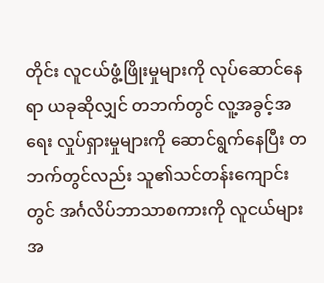တိုင်း လူငယ်ဖွံ့ဖြိုးမှုများကို လုပ်ဆောင်နေရာ ယခုဆိုလျှင် တဘက်တွင် လူ့အခွင့်အရေး လှုပ်ရှားမှုများကို ဆောင်ရွက်နေပြီး တဘက်တွင်လည်း သူ၏သင်တန်းကျောင်းတွင် အင်္ဂလိပ်ဘာသာစကားကို လူငယ်များအ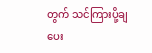တွက် သင်ကြားပို့ချပေး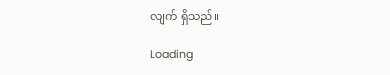လျက် ရှိသည်။

Loading